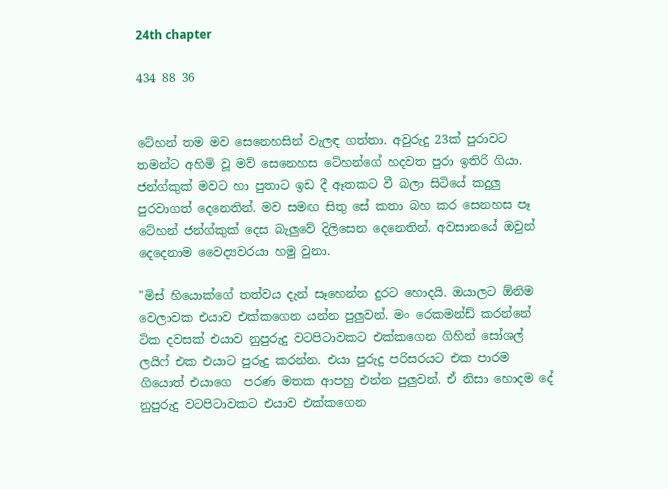24th chapter

434 88 36


ටේහන් තම මව සෙනෙහසින් වැලඳ ගත්තා. අවුරුදු 23ක් පුරාවට තමන්ට අහිමි වූ මව් සෙනෙහස ටේහන්ගේ හදවත පුරා ඉතිරි ගියා. ජන්ග්කුක් මවට හා පුතාට ඉඩ දී ඈතකට වී බලා සිටියේ කදුලු පුරවාගත් දෙනෙතින්. මව සමඟ සිතු සේ කතා බහ කර සෙනහස පෑ ටේහන් ජන්ග්කුක් දෙස බැලුවේ දිලිසෙන දෙනෙතින්. අවසානයේ ඔවුන් දෙදෙනාම වෛද්‍යවරයා හමු වුනා.

"මිස් හියොක්ගේ තත්වය දැන් සෑහෙන්න දුරට හොදයි. ඔයාලට ඕනිම වෙලාවක එයාව එක්කගෙන යන්න පුලුවන්. මං රෙකමන්ඩ් කරන්නේ ටික දවසක් එයාව නුපුරුදු වටපිටාවකට එක්කගෙන ගිහින් සෝශල් ලයිෆ් එක එයාට පුරුදු කරන්න. එයා පුරුදු පරිසරයට එක පාරම ගියොත් එයාගෙ  පරණ මතක ආපහු එන්න පුලුවන්. ඒ නිසා හොදම දේ නුපුරුදු වටපිටාවකට එයාව එක්කගෙන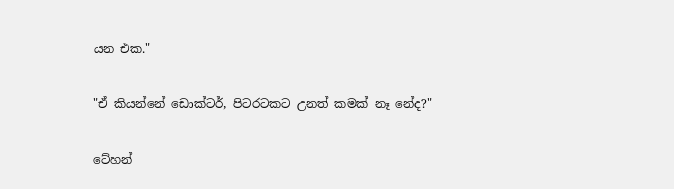යන එක."

"ඒ කියන්නේ ඩොක්ටර්, පිටරටකට උනත් කමක් නෑ නේද?"

ටේහන්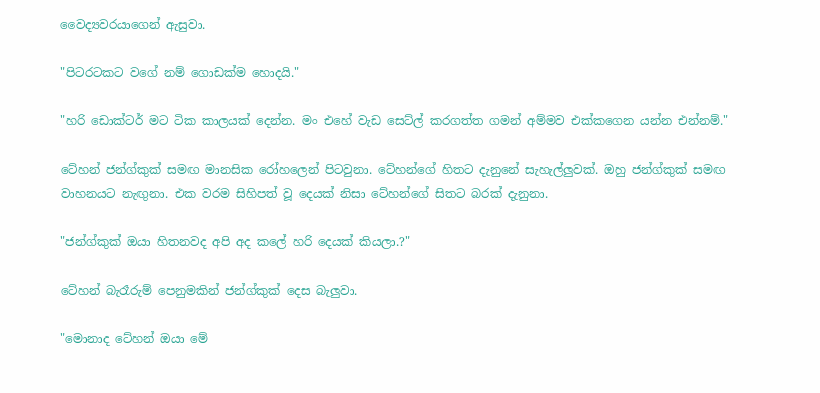වෛද්‍යවරයාගෙන් ඇසුවා.

"පිටරටකට වගේ නම් ගොඩක්ම හොදයි."

"හරි ඩොක්ටර් මට ටික කාලයක් දෙන්න. මං එහේ වැඩ සෙට්ල් කරගත්ත ගමන් අම්මව එක්කගෙන යන්න එන්නම්."

ටේහන් ජන්ග්කුක් සමඟ මානසික රෝහලෙන් පිටවුනා. ටේහන්ගේ හිතට දැනුනේ සැහැල්ලුවක්. ඔහු ජන්ග්කුක් සමඟ වාහනයට නැඟුනා. එක වරම සිහිපත් වූ දෙයක් නිසා ටේහන්ගේ සිතට බරක් දැනුනා.

"ජන්ග්කුක් ඔයා හිතනවද අපි අද කලේ හරි දෙයක් කියලා.?"

ටේහන් බැරෑරුම් පෙනුමකින් ජන්ග්කුක් දෙස බැලුවා.

"මොනාද ටේහන් ඔයා මේ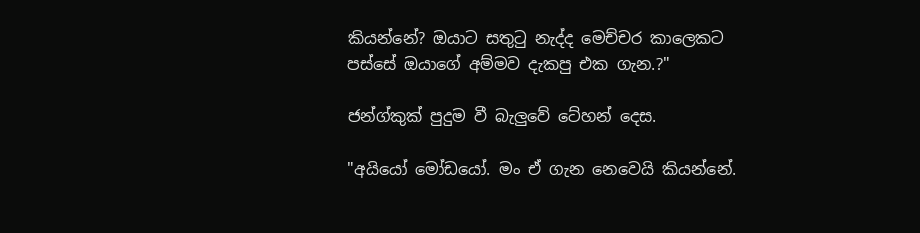කියන්නේ? ඔයාට සතුටු නැද්ද මෙච්චර කාලෙකට පස්සේ ඔයාගේ අම්මව දැකපු එක ගැන.?"

ජන්ග්කුක් පුදුම වී බැලුවේ ටේහන් දෙස.

"අයියෝ මෝඩයෝ. මං ඒ ගැන නෙවෙයි කියන්නේ.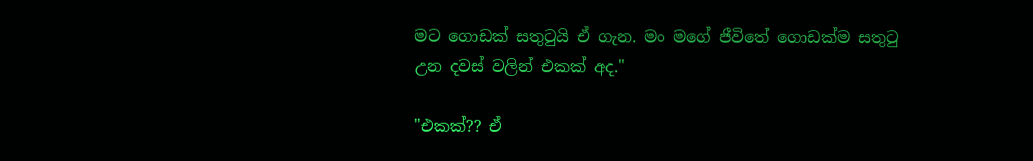මට ගොඩක් සතුටුයි ඒ ගැන. මං මගේ ජීවිතේ ගොඩක්ම සතුටු උන දවස් වලින් එකක් අද."

"එකක්?? ඒ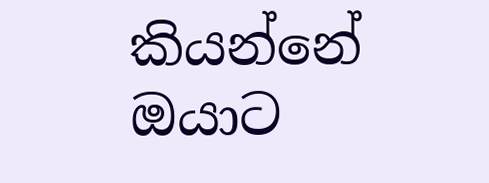කියන්නේ ඔයාට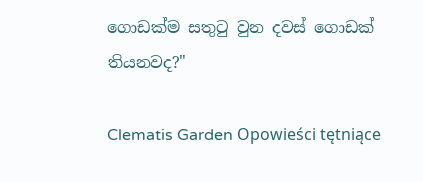ගොඩක්ම සතුටු වුන දවස් ගොඩක් තියනවද?"

Clematis Garden Opowieści tętniące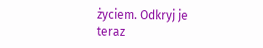życiem. Odkryj je teraz